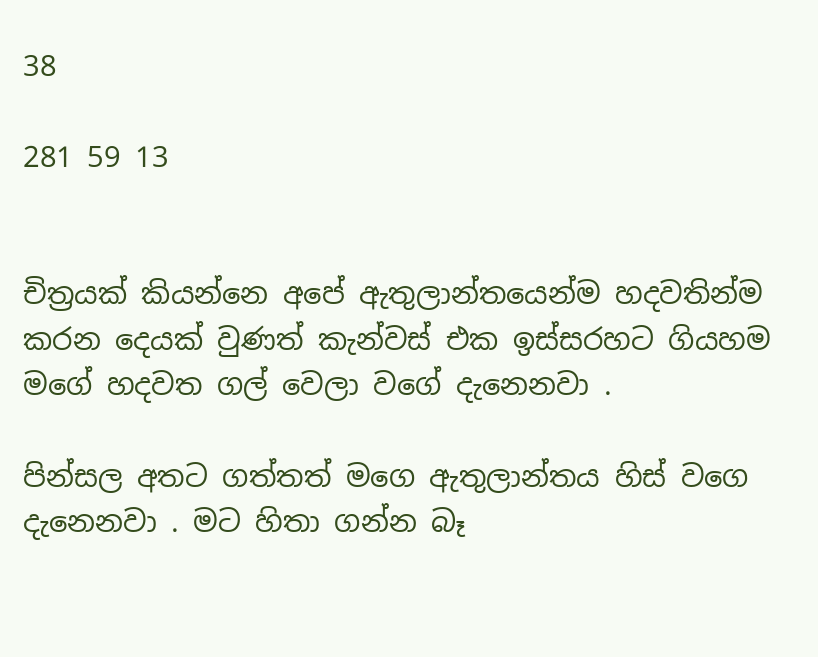38

281 59 13


චිත්‍රයක් කියන්නෙ අපේ ඇතුලාන්තයෙන්ම හදවතින්ම කරන දෙයක් වුණත් කැන්වස් එක ඉස්සරහට ගියහම මගේ හදවත ගල් වෙලා වගේ දැනෙනවා .

පින්සල අතට ගත්තත් මගෙ ඇතුලාන්තය හිස් වගෙ දැනෙනවා . මට හිතා ගන්න බෑ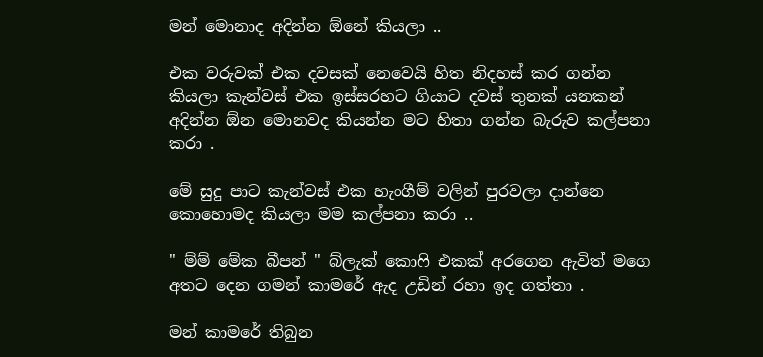මන් මොනාද අදින්න ඕනේ කියලා ..

එක වරුවක් එක දවසක් නෙවෙයි හිත නිදහස් කර ගන්න කියලා කැන්වස් එක ඉස්සරහට ගියාට දවස් තුනක් යනකන් අදින්න ඕන මොනවද කියන්න මට හිතා ගන්න බැරුව කල්පනා කරා .

මේ සුදු පාට කැන්වස් එක හැංගීම් වලින් පුරවලා දාන්නෙ කොහොමද කියලා මම කල්පනා කරා ..

" ම්ම් මේක බීපන් " බ්ලැක් කොෆි එකක් අරගෙන ඇවිත් මගෙ අතට දෙන ගමන් කාමරේ ඇද උඩින් රහා ඉද ගත්තා .

මන් කාමරේ තිබුන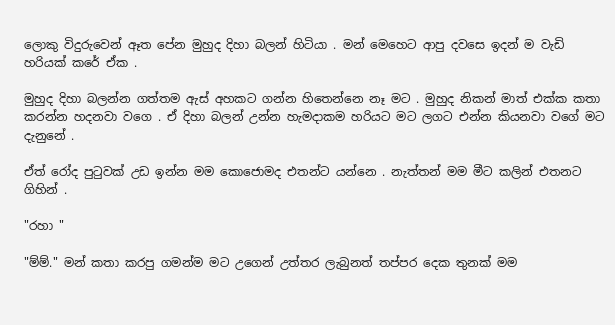ලොකු විදුරුවෙන් ඈත පේන මුහුද දිහා බලන් හිටියා . මන් මෙහෙට ආපු දවසෙ ඉදන් ම වැඩි හරියක් කරේ ඒක .

මුහුද දිහා බලන්න ගත්තම ඇස් අහකට ගන්න හිතෙන්නෙ නෑ මට . මුහුද නිකන් මාත් එක්ක කතා කරන්න හදනවා වගෙ . ඒ දිහා බලන් උන්න හැමදාකම හරියට මට ලගට එන්න කියනවා වගේ මට දැනුනේ .

ඒත් රෝද පුටුවක් උඩ ඉන්න මම කොජොමද එතන්ට යන්නෙ . නැත්තන් මම මීට කලින් එතනට ගිහින් .

"රහා "

"ම්ම්." මන් කතා කරපු ගමන්ම මට උගෙන් උත්තර ලැබුනත් තප්පර දෙක තුනක් මම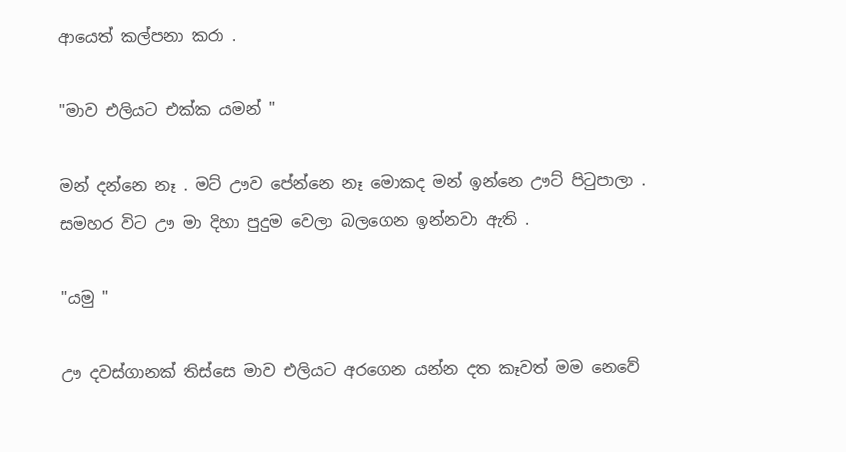ආයෙත් කල්පනා කරා .

"මාව එලියට එක්ක යමන් "

මන් දන්නෙ නෑ . මට් ඌව පේන්නෙ නෑ මොකද මන් ඉන්නෙ ඌට් පිටුපාලා . සමහර විට ඌ මා දිහා පුදුම වෙලා බලගෙන ඉන්නවා ඇති .

"යමු "

ඌ දවස්ගානක් තිස්සෙ මාව එලියට අරගෙන යන්න දත කෑවත් මම නෙවේ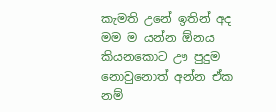කැමති උනේ ඉතින් අද මම ම යන්න ඕනය කියනකොට ඌ පුදුම නොවුනොත් අන්න ඒක නම්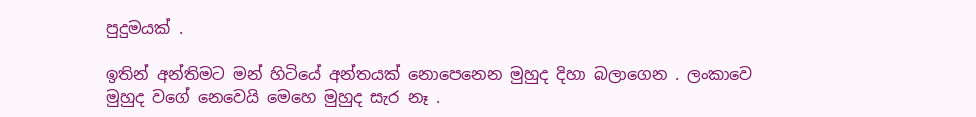පුදුමයක් .

ඉතින් අන්තිමට මන් හිටියේ අන්තයක් නොපෙනෙන මුහුද දිහා බලාගෙන . ලංකාවෙ මුහුද වගේ නෙවෙයි මෙහෙ මුහුද සැර නෑ .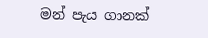මන් පැය ගානක්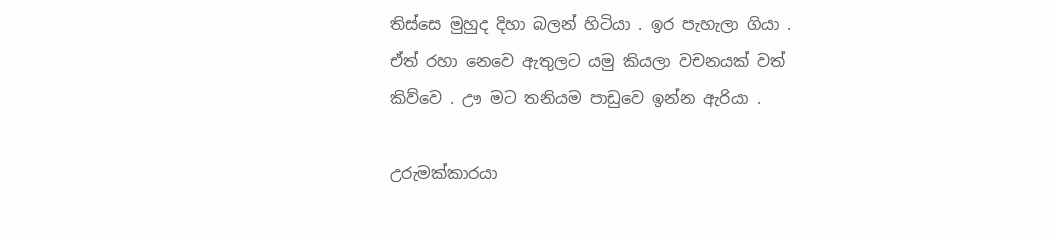තිස්සෙ මුහුද දිහා බලන් හිටියා . ඉර පැහැලා ගියා . ඒත් රහා නෙවෙ ඇතුලට යමු කියලා වචනයක් වත් කිව්වෙ . ඌ මට තනියම පාඩුවෙ ඉන්න ඇරියා .

උරුමක්කාරයා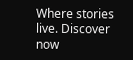Where stories live. Discover now